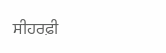ਸੀਹਰਫ਼ੀ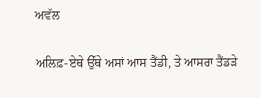ਅਵੱਲ

ਅਲਿਫ਼-ਏਥੇ ਉੱਥੇ ਅਸਾਂ ਆਸ ਤੈਂਡੀ, ਤੇ ਆਸਰਾ ਤੈਂਡੜੇ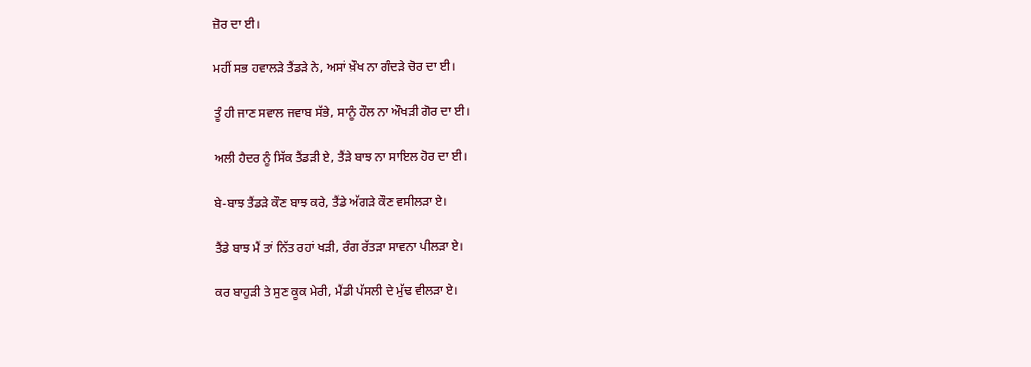ਜ਼ੋਰ ਦਾ ਈ।

ਮਹੀਂ ਸਭ ਹਵਾਲੜੇ ਤੈਂਡੜੇ ਨੇ, ਅਸਾਂ ਖ਼ੌਖ ਨਾ ਗੰਦੜੇ ਚੋਰ ਦਾ ਈ।

ਤੂੰ ਹੀ ਜਾਣ ਸਵਾਲ ਜਵਾਬ ਸੱਭੇ, ਸਾਨੂੰ ਹੌਲ ਨਾ ਔਖੜੀ ਗੋਰ ਦਾ ਈ।

ਅਲੀ ਹੈਦਰ ਨੂੰ ਸਿੱਕ ਤੈਂਡੜੀ ਏ, ਤੈਂੜੇ ਬਾਝ ਨਾ ਸਾਇਲ ਹੋਰ ਦਾ ਈ।

ਬੇ-ਬਾਝ ਤੈਂਡੜੇ ਕੌਣ ਬਾਝ ਕਰੇ, ਤੈਂਡੇ ਅੱਗੜੇ ਕੌਣ ਵਸੀਲੜਾ ਏ।

ਤੈਂਡੇ ਬਾਝ ਮੈਂ ਤਾਂ ਨਿੱਤ ਰਹਾਂ ਖੜੀ, ਰੰਗ ਰੱਤੜਾ ਸਾਵਨਾ ਪੀਲੜਾ ਏ।

ਕਰ ਬਾਹੁੜੀ ਤੇ ਸੁਣ ਕੂਕ ਮੇਰੀ, ਮੈਂਡੀ ਪੱਸਲੀ ਦੇ ਮੁੱਢ ਵੀਲੜਾ ਏ।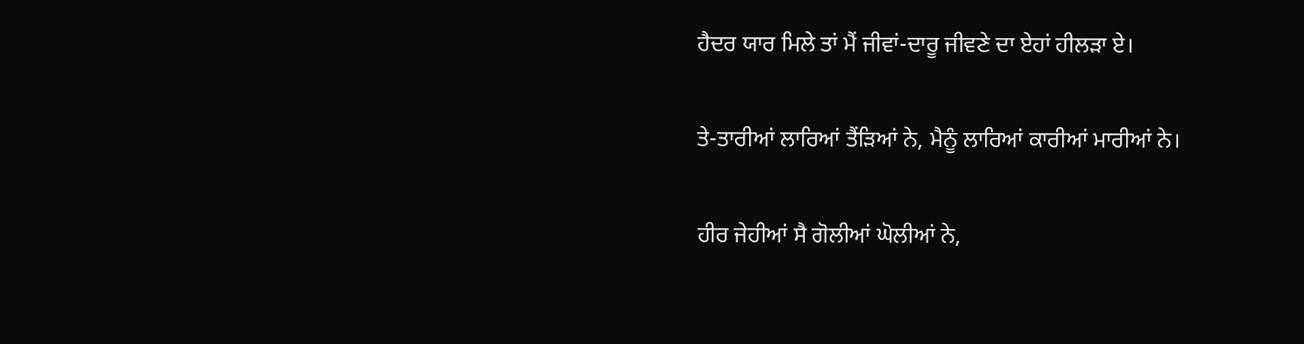ਹੈਦਰ ਯਾਰ ਮਿਲੇ ਤਾਂ ਮੈਂ ਜੀਵਾਂ-ਦਾਰੂ ਜੀਵਣੇ ਦਾ ਏਹਾਂ ਹੀਲੜਾ ਏ।

ਤੇ-ਤਾਰੀਆਂ ਲਾਰਿਆਂ ਤੈਂੜਿਆਂ ਨੇ, ਮੈਨੂੰ ਲਾਰਿਆਂ ਕਾਰੀਆਂ ਮਾਰੀਆਂ ਨੇ।

ਹੀਰ ਜੇਹੀਆਂ ਸੈ ਗੋਲੀਆਂ ਘੋਲੀਆਂ ਨੇ,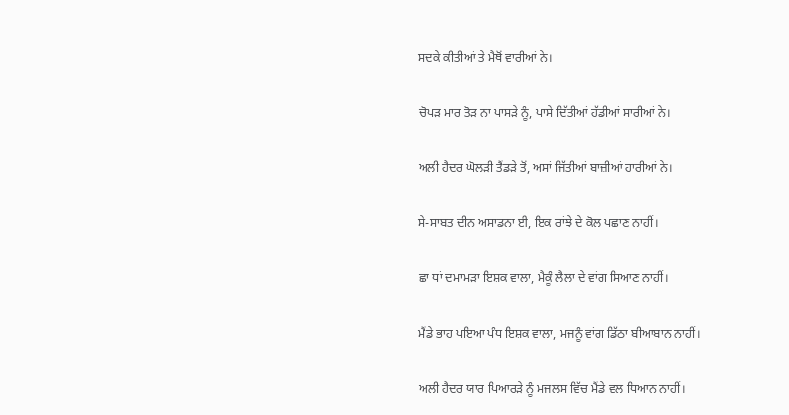ਸਦਕੇ ਕੀਤੀਆਂ ਤੇ ਮੈਥੋਂ ਵਾਰੀਆਂ ਨੇ।

ਚੋਪੜ ਮਾਰ ਤੋੜ ਨਾ ਪਾਸੜੇ ਨੂੰ, ਪਾਸੇ ਦਿੱਤੀਆਂ ਹੱਡੀਆਂ ਸਾਰੀਆਂ ਨੇ।

ਅਲੀ ਹੈਦਰ ਘੋਲੜੀ ਤੈਂਡੜੇ ਤੋਂ, ਅਸਾਂ ਜਿੱਤੀਆਂ ਬਾਜ਼ੀਆਂ ਹਾਰੀਆਂ ਨੇ।

ਸੇ-ਸਾਬਤ ਦੀਨ ਅਸਾਡਨਾ ਈ, ਇਕ ਰਾਂਝੇ ਦੇ ਕੋਲ ਪਛਾਣ ਨਾਹੀਂ।

ਛਾ ਧਾਂ ਦਮਾਮੜਾ ਇਸ਼ਕ ਵਾਲਾ, ਮੈਕੂੰ ਲੈਲਾ ਦੇ ਵਾਂਗ ਸਿਆਣ ਨਾਹੀਂ।

ਮੈਂਡੇ ਭਾਹ ਪਇਆ ਪੰਧ ਇਸ਼ਕ ਵਾਲਾ, ਮਜਨੂੰ ਵਾਂਗ ਡਿੱਠਾ ਬੀਆਬਾਨ ਨਾਹੀਂ।

ਅਲੀ ਹੈਦਰ ਯਾਰ ਪਿਆਰੜੇ ਨੂੰ ਮਜਲਸ ਵਿੱਚ ਮੈਂਡੇ ਵਲ ਧਿਆਨ ਨਾਹੀਂ।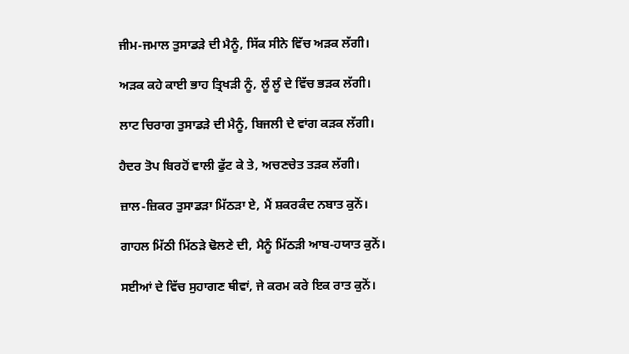ਜੀਮ-ਜਮਾਲ ਤੁਸਾਡੜੇ ਦੀ ਮੈਨੂੰ, ਸਿੱਕ ਸੀਨੇ ਵਿੱਚ ਅੜਕ ਲੱਗੀ।

ਅੜਕ ਕਹੇ ਕਾਈ ਭਾਹ ਤ੍ਰਿਖੜੀ ਨੂੰ, ਲੂੰ ਲੂੰ ਦੇ ਵਿੱਚ ਭੜਕ ਲੱਗੀ।

ਲਾਟ ਚਿਰਾਗ ਤੁਸਾਡੜੇ ਦੀ ਮੈਨੂੰ, ਬਿਜਲੀ ਦੇ ਵਾਂਗ ਕੜਕ ਲੱਗੀ।

ਹੈਦਰ ਤੋਪ ਬਿਰਹੋਂ ਵਾਲੀ ਫੁੱਟ ਕੇ ਤੇ, ਅਚਣਚੇਤ ਤੜਕ ਲੱਗੀ।

ਜ਼ਾਲ-ਜ਼ਿਕਰ ਤੁਸਾਡੜਾ ਮਿੱਠੜਾ ਏ, ਮੈਂ ਸ਼ਕਰਕੰਦ ਨਬਾਤ ਕੁਨੋਂ।

ਗਾਹਲ ਮਿੱਠੀ ਮਿੱਠੜੇ ਢੋਲਣੇ ਦੀ, ਮੈਨੂੰ ਮਿੱਠੜੀ ਆਬ-ਹਯਾਤ ਕੁਨੋਂ।

ਸਈਆਂ ਦੇ ਵਿੱਚ ਸੁਹਾਗਣ ਥੀਵਾਂ, ਜੇ ਕਰਮ ਕਰੇ ਇਕ ਰਾਤ ਕੁਨੋਂ।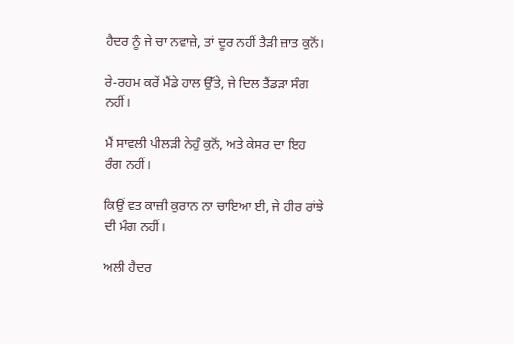ਹੈਦਰ ਨੂੰ ਜੇ ਚਾ ਨਵਾਜ਼ੇ, ਤਾਂ ਦੂਰ ਨਹੀਂ ਤੈੜੀ ਜ਼ਾਤ ਕੁਨੋਂ।

ਰੇ-ਰਹਮ ਕਰੇਂ ਮੈਂਡੇ ਹਾਲ ਉੱਤੇ, ਜੇ ਦਿਲ ਤੈਂਡੜਾ ਸੰਗ ਨਹੀਂ।

ਮੈਂ ਸਾਵਲੀ ਪੀਲੜੀ ਨੇਹੁੰ ਕੁਨੋਂ, ਅਤੇ ਕੇਸਰ ਦਾ ਇਹ ਰੰਗ ਨਹੀਂ।

ਕਿਉਂ ਵਤ ਕਾਜ਼ੀ ਕੁਰਾਨ ਨਾ ਚਾਇਆ ਈ, ਜੇ ਹੀਰ ਰਾਂਝੇ ਦੀ ਮੰਗ ਨਹੀਂ।

ਅਲੀ ਹੈਦਰ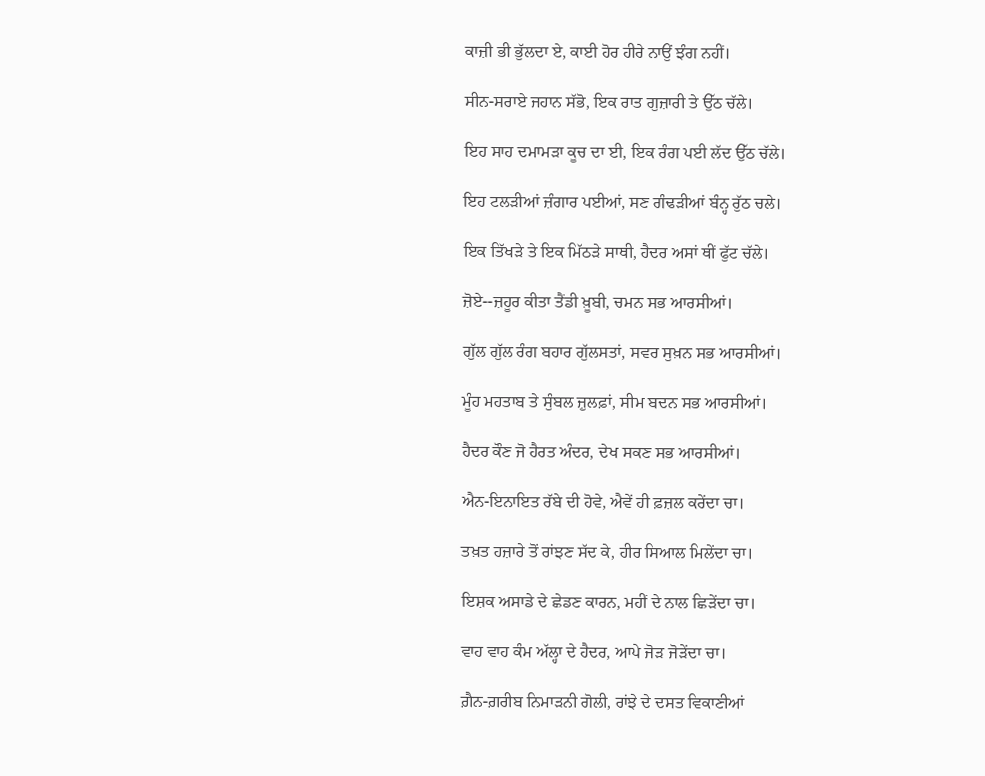ਕਾਜ਼ੀ ਭੀ ਭੁੱਲਦਾ ਏ, ਕਾਈ ਹੋਰ ਹੀਰੇ ਨਾਉਂ ਝੰਗ ਨਹੀਂ।

ਸੀਨ-ਸਰਾਏ ਜਹਾਨ ਸੱਭੋ, ਇਕ ਰਾਤ ਗੁਜ਼ਾਰੀ ਤੇ ਉੱਠ ਚੱਲੇ।

ਇਹ ਸਾਹ ਦਮਾਮੜਾ ਕੂਚ ਦਾ ਈ, ਇਕ ਰੰਗ ਪਈ ਲੱਦ ਉੱਠ ਚੱਲੇ।

ਇਹ ਟਲੜੀਆਂ ਜ਼ੰਗਾਰ ਪਈਆਂ, ਸਣ ਗੰਢੜੀਆਂ ਬੰਨ੍ਹ ਰੁੱਠ ਚਲੇ।

ਇਕ ਤਿੱਖੜੇ ਤੇ ਇਕ ਮਿੱਠੜੇ ਸਾਥੀ, ਹੈਦਰ ਅਸਾਂ ਥੀਂ ਫੁੱਟ ਚੱਲੇ।

ਜ਼ੋਏ--ਜ਼ਹੂਰ ਕੀਤਾ ਤੈਂਡੀ ਖ਼ੂਬੀ, ਚਮਨ ਸਭ ਆਰਸੀਆਂ।

ਗੁੱਲ ਗੁੱਲ ਰੰਗ ਬਹਾਰ ਗੁੱਲਸਤਾਂ, ਸਵਰ ਸੁਖ਼ਨ ਸਭ ਆਰਸੀਆਂ।

ਮੂੰਹ ਮਹਤਾਬ ਤੇ ਸੁੰਬਲ ਜ਼ੁਲਫ਼ਾਂ, ਸੀਮ ਬਦਨ ਸਭ ਆਰਸੀਆਂ।

ਹੈਦਰ ਕੌਣ ਜੋ ਹੈਰਤ ਅੰਦਰ, ਦੇਖ ਸਕਣ ਸਭ ਆਰਸੀਆਂ।

ਐਨ-ਇਨਾਇਤ ਰੱਬੇ ਦੀ ਹੋਵੇ, ਐਵੇਂ ਹੀ ਫ਼ਜ਼ਲ ਕਰੇਂਦਾ ਚਾ।

ਤਖ਼ਤ ਹਜ਼ਾਰੇ ਤੋਂ ਰਾਂਝਣ ਸੱਦ ਕੇ, ਹੀਰ ਸਿਆਲ ਮਿਲੇਂਦਾ ਚਾ।

ਇਸ਼ਕ ਅਸਾਡੇ ਦੇ ਛੇਡਣ ਕਾਰਨ, ਮਹੀਂ ਦੇ ਨਾਲ ਛਿੜੇਂਦਾ ਚਾ।

ਵਾਹ ਵਾਹ ਕੰਮ ਅੱਲ੍ਹਾ ਦੇ ਹੈਦਰ, ਆਪੇ ਜੋੜ ਜੋੜੇਂਦਾ ਚਾ।

ਗ਼ੈਨ-ਗ਼ਰੀਬ ਨਿਮਾੜਨੀ ਗੋਲੀ, ਰਾਂਝੇ ਦੇ ਦਸਤ ਵਿਕਾਣੀਆਂ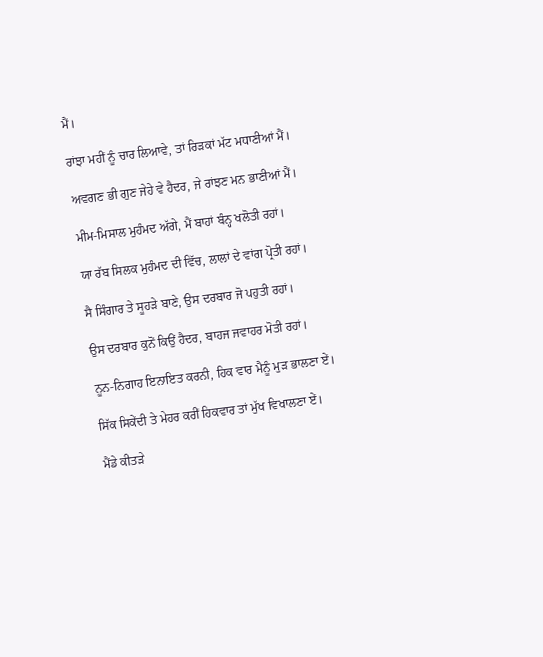ਮੈਂ।

ਰਾਂਝਾ ਮਹੀਂ ਨੂੰ ਚਾਰ ਲਿਆਵੇ, ਤਾਂ ਰਿੜਕਾਂ ਮੱਟ ਮਧਾਣੀਆਂ ਮੈਂ।

ਅਵਗਣ ਭੀ ਗੁਣ ਜੇਹੇ ਵੇ ਹੈਦਰ, ਜੇ ਰਾਂਝਣ ਮਨ ਭਾਣੀਆਂ ਮੈਂ।

ਮੀਮ-ਮਿਸਾਲ ਮੁਹੰਮਦ ਅੱਗੇ, ਮੈਂ ਬਾਹਾਂ ਬੰਨ੍ਹ ਖਲੋਤੀ ਰਹਾਂ।

ਯਾ ਰੱਬ ਸਿਲਕ ਮੁਹੰਮਦ ਦੀ ਵਿੱਚ, ਲਾਲਾਂ ਦੇ ਵਾਂਗ ਪ੍ਰੋਤੀ ਰਹਾਂ।

ਸੈ ਸਿੰਗਾਰ ਤੇ ਸੂਹੜੇ ਬਾਣੇ, ਉਸ ਦਰਬਾਰ ਜੋ ਪਹੁਤੀ ਰਹਾਂ।

ਉਸ ਦਰਬਾਰ ਕੁਨੋਂ ਕਿਉਂ ਹੈਦਰ, ਬਾਹਜ ਜਵਾਹਰ ਮੋਤੀ ਰਹਾਂ।

ਨੂਨ-ਨਿਗਾਹ ਇਨਾਇਤ ਕਰਨੀ, ਹਿਕ ਵਾਰ ਮੈਨੂੰ ਮੁੜ ਭਾਲਣਾ ਏਂ।

ਸਿੱਕ ਸਿਕੇਂਦੀ ਤੇ ਮੇਹਰ ਕਰੀਂ ਹਿਕਵਾਰ ਤਾਂ ਮੁੱਖ ਵਿਖਾਲਣਾ ਏਂ।

ਮੈਂਡੇ ਕੀਤੜੇ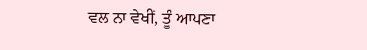ਵਲ ਨਾ ਵੇਖੀਂ, ਤੂੰ ਆਪਣਾ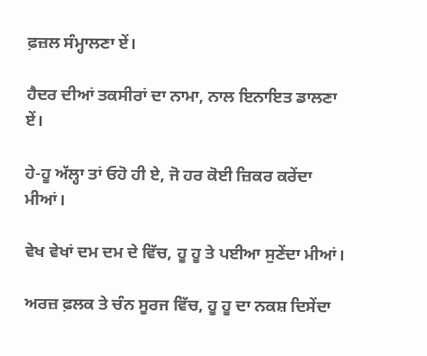ਫ਼ਜ਼ਲ ਸੰਮ੍ਹਾਲਣਾ ਏਂ।

ਹੈਦਰ ਦੀਆਂ ਤਕਸੀਰਾਂ ਦਾ ਨਾਮਾ, ਨਾਲ ਇਨਾਇਤ ਡਾਲਣਾ ਏਂ।

ਹੇ-ਹੂ ਅੱਲ੍ਹਾ ਤਾਂ ਓਹੋ ਹੀ ਏ, ਜੋ ਹਰ ਕੋਈ ਜ਼ਿਕਰ ਕਰੇਂਦਾ ਮੀਆਂ।

ਵੇਖ ਵੇਖਾਂ ਦਮ ਦਮ ਦੇ ਵਿੱਚ, ਹੂ ਹੂ ਤੇ ਪਈਆ ਸੁਣੇਂਦਾ ਮੀਆਂ।

ਅਰਜ਼ ਫ਼ਲਕ ਤੇ ਚੰਨ ਸੂਰਜ ਵਿੱਚ, ਹੂ ਹੂ ਦਾ ਨਕਸ਼ ਦਿਸੇਂਦਾ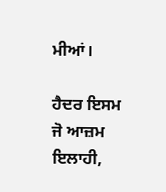ਮੀਆਂ।

ਹੈਦਰ ਇਸਮ ਜੋ ਆਜ਼ਮ ਇਲਾਹੀ,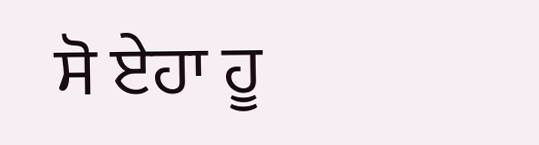ਸੋ ਏਹਾ ਹੂ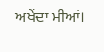ਅਖੇਂਦਾ ਮੀਆਂ।